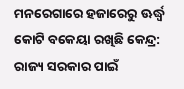ମନରେଗାରେ ହଜାରେରୁ ଊର୍ଦ୍ଧ୍ବ କୋଟି ବକେୟା ରଖିଛି କେନ୍ଦ୍ର: ରାଜ୍ୟ ସରକାର ପାଇଁ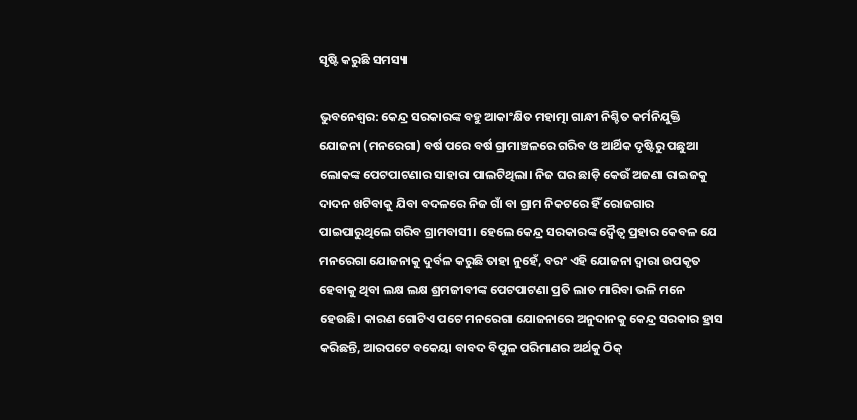ସୃଷ୍ଟି କରୁଛି ସମସ୍ୟା

ଭୁବନେଶ୍ୱର: କେନ୍ଦ୍ର ସରକାରଙ୍କ ବହୁ ଆକାଂକ୍ଷିତ ମହାତ୍ମା ଗାନ୍ଧୀ ନିଶ୍ଚିତ କର୍ମନିଯୁକ୍ତି ଯୋଜନା (ମନରେଗା) ବର୍ଷ ପରେ ବର୍ଷ ଗ୍ରାମାଞ୍ଚଳରେ ଗରିବ ଓ ଆର୍ଥିକ ଦୃଷ୍ଟିରୁ ପଛୁଆ ଲୋକଙ୍କ ପେଟପାଟଣାର ସାହାରା ପାଲଟିଥିଲା। ନିଜ ଘର ଛାଡ଼ି କେଉଁ ଅଜଣା ରାଇଜକୁ ଦାଦନ ଖଟିବାକୁ ଯିବା ବଦଳରେ ନିଜ ଗାଁ ବା ଗ୍ରାମ ନିକଟରେ ହିଁ ରୋଜଗାର ପାଇପାରୁଥିଲେ ଗରିବ ଗ୍ରାମବାସୀ। ହେଲେ କେନ୍ଦ୍ର ସରକାରଙ୍କ ଦ୍ବୈତ୍ଵ ପ୍ରହାର କେବଳ ଯେ ମନରେଗା ଯୋଜନାକୁ ଦୁର୍ବଳ କରୁଛି ତାହା ନୁହେଁ, ବରଂ ଏହି ଯୋଜନା ଦ୍ଵାରା ଉପକୃତ ହେବାକୁ ଥିବା ଲକ୍ଷ ଲକ୍ଷ ଶ୍ରମଜୀବୀଙ୍କ ପେଟପାଟଣା ପ୍ରତି ଲାତ ମାରିବା ଭଳି ମନେ ହେଉଛି। କାରଣ ଗୋଟିଏ ପଟେ ମନରେଗା ଯୋଜନାରେ ଅନୁଦାନକୁ କେନ୍ଦ୍ର ସରକାର ହ୍ରାସ କରିଛନ୍ତି, ଆରପଟେ ବକେୟା ବାବଦ ବିପୁଳ ପରିମାଣର ଅର୍ଥକୁ ଠିକ୍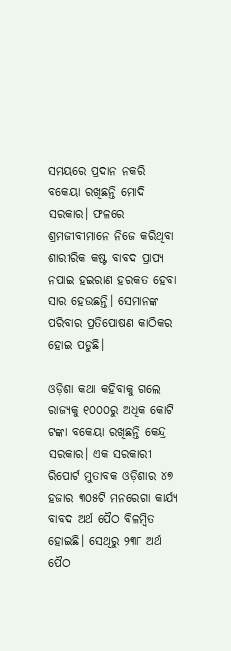ସମୟରେ ପ୍ରଦାନ ନକରି ବକେୟା ରଖିଛନ୍ତି ମୋଦି ସରକାର। ଫଳରେ ଶ୍ରମଜୀବୀମାନେ ନିଜେ କରିଥିବା ଶାରୀରିକ କଷ୍ଟ ବାବଦ ପ୍ରାପ୍ୟ ନପାଇ ହଇରାଣ ହରକତ ହେବା ସାର ହେଉଛନ୍ତି। ସେମାନଙ୍କ ପରିବାର ପ୍ରତିପୋଷଣ କାଠିକର ହୋଇ ପଡୁଛି।

ଓଡ଼ିଶା କଥା କହିବାକୁ ଗଲେ ରାଜ୍ୟକୁ ୧୦୦୦ରୁ ଅଧିକ କୋଟି ଟଙ୍କା ବକେୟା ରଖିଛନ୍ତି କେନ୍ଦ୍ର ସରକାର। ଏକ ସରକାରୀ ରିପୋର୍ଟ ମୁତାବକ ଓଡ଼ିଶାର ୪୭ ହଜାର ୩୦୫ଟି ମନରେଗା କାର୍ଯ୍ୟ ବାବଦ ଅର୍ଥ ପୈଠ ବିଳମ୍ବିତ ହୋଇଛି। ସେଥିରୁ ୨୩୮ ଅର୍ଥ ପୈଠ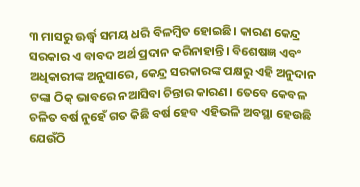୩ ମାସରୁ ଊର୍ଦ୍ଧ୍ବ ସମୟ ଧରି ବିଳମ୍ବିତ ହୋଇଛି। କାରଣ କେନ୍ଦ୍ର ସରକାର ଏ ବାବଦ ଅର୍ଥ ପ୍ରଦାନ କରିନାହାନ୍ତି। ବିଶେଷଜ୍ଞ ଏବଂ ଅଧିକାରୀଙ୍କ ଅନୁସାରେ, କେନ୍ଦ୍ର ସରକାରଙ୍କ ପକ୍ଷରୁ ଏହି ଅନୁଦାନ ଟଙ୍କା ଠିକ୍ ଭାବରେ ନଆସିବା ଚିନ୍ତାର କାରଣ। ତେବେ କେବଳ ଚଳିତ ବର୍ଷ ନୁହେଁ ଗତ କିଛି ବର୍ଷ ହେବ ଏହିଭଳି ଅବସ୍ଥା ହେଉଛି ଯେଉଁଠି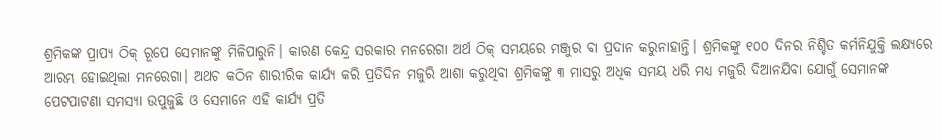ଶ୍ରମିକଙ୍କ ପ୍ରାପ୍ୟ ଠିକ୍ ରୂପେ ସେମାନଙ୍କୁ ମିଳିପାରୁନି। କାରଣ କେନ୍ଦ୍ର ସରକାର ମନରେଗା ଅର୍ଥ ଠିକ୍ ସମୟରେ ମଞ୍ଜୁର ବା ପ୍ରଦାନ କରୁନାହାନ୍ତି। ଶ୍ରମିକଙ୍କୁ ୧୦୦ ଦିନର ନିଶ୍ଚିତ କର୍ମନିଯୁକ୍ତି ଲକ୍ଷ୍ୟରେ ଆରମ୍ଭ ହୋଇଥିଲା ମନରେଗା। ଅଥଚ କଠିନ ଶାରୀରିକ କାର୍ଯ୍ୟ କରି ପ୍ରତିଦିନ ମଜୁରି ଆଶା କରୁଥିବା ଶ୍ରମିକଙ୍କୁ ୩ ମାସରୁ ଅଧିକ ସମୟ ଧରି ମଧ୍ୟ ମଜୁରି ଦିଆନଯିବା ଯୋଗୁଁ ସେମାନଙ୍କ ପେଟପାଟଣା ସମସ୍ୟା ଉପୁଜୁଛି ଓ ସେମାନେ ଏହି କାର୍ଯ୍ୟ ପ୍ରତି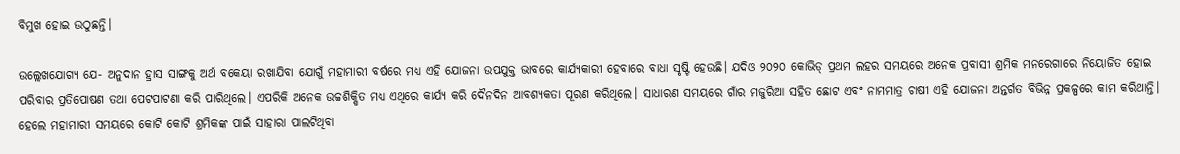ବିମୁଖ ହୋଇ ଉଠୁଛନ୍ତି।

ଉଲ୍ଲେଖଯୋଗ୍ୟ ଯେ- ଅନୁଦାନ ହ୍ରାସ ସାଙ୍ଗକୁ ଅର୍ଥ ବକେୟା ରଖାଯିବା ଯୋଗୁଁ ମହାମାରୀ ବର୍ଷରେ ମଧ୍ୟ ଏହି ଯୋଜନା ଉପଯୁକ୍ତ ଭାବରେ କାର୍ଯ୍ୟକାରୀ ହେବାରେ ବାଧା ସୃଷ୍ଟି ହେଉଛି। ଯଦିଓ ୨୦୨୦ କୋଭିଡ୍ ପ୍ରଥମ ଲହର ସମୟରେ ଅନେକ ପ୍ରବାସୀ ଶ୍ରମିକ ମନରେଗାରେ ନିୟୋଜିତ ହୋଇ ପରିବାର ପ୍ରତିପୋଷଣ ତଥା ପେଟପାଟଣା କରି ପାରିଥିଲେ। ଏପରିକି ଅନେକ ଉଚ୍ଚଶିକ୍ଷିତ ମଧ୍ୟ ଏଥିରେ କାର୍ଯ୍ୟ କରି ଦୈନଦିନ ଆବଶ୍ୟକତା ପୂରଣ କରିଥିଲେ। ସାଧାରଣ ସମୟରେ ଗାଁର ମଜୁରିଆ ସହିତ ଛୋଟ ଏବଂ ନାମମାତ୍ର ଚାଷୀ ଏହି ଯୋଜନା ଅନ୍ତର୍ଗତ ବିଭିନ୍ନ ପ୍ରକଳ୍ପରେ କାମ କରିଥାନ୍ତି। ହେଲେ ମହାମାରୀ ସମୟରେ କୋଟି କୋଟି ଶ୍ରମିକଙ୍କ ପାଇଁ ସାହାରା ପାଲଟିଥିବା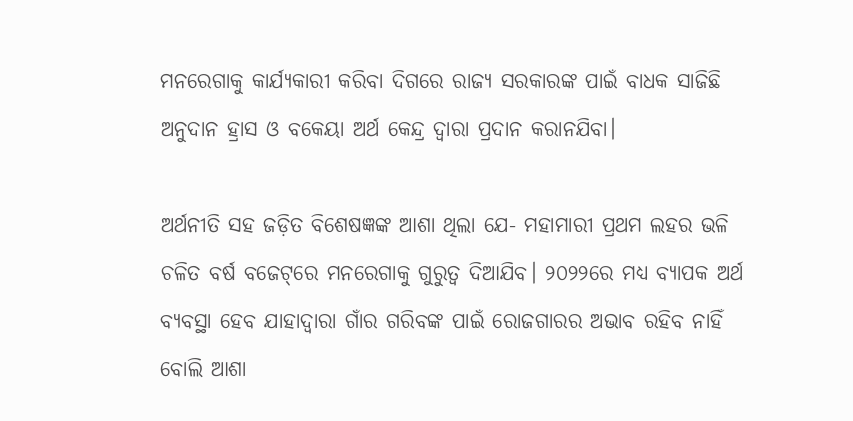ମନରେଗାକୁ କାର୍ଯ୍ୟକାରୀ କରିବା ଦିଗରେ ରାଜ୍ୟ ସରକାରଙ୍କ ପାଇଁ ବାଧକ ସାଜିଛି ଅନୁଦାନ ହ୍ରାସ ଓ ବକେୟା ଅର୍ଥ କେନ୍ଦ୍ର ଦ୍ଵାରା ପ୍ରଦାନ କରାନଯିବା।

ଅର୍ଥନୀତି ସହ ଜଡ଼ିତ ବିଶେଷଜ୍ଞଙ୍କ ଆଶା ଥିଲା ଯେ- ମହାମାରୀ ପ୍ରଥମ ଲହର ଭଳି ଚଳିତ ବର୍ଷ ବଜେଟ୍‌ରେ ମନରେଗାକୁ ଗୁରୁତ୍ବ ଦିଆଯିବ। ୨୦୨୨ରେ ମଧ୍ୟ ବ୍ୟାପକ ଅର୍ଥ ବ୍ୟବସ୍ଥା ହେବ ଯାହାଦ୍ବାରା ଗାଁର ଗରିବଙ୍କ ପାଇଁ ରୋଜଗାରର ଅଭାବ ରହିବ ନାହିଁ ବୋଲି ଆଶା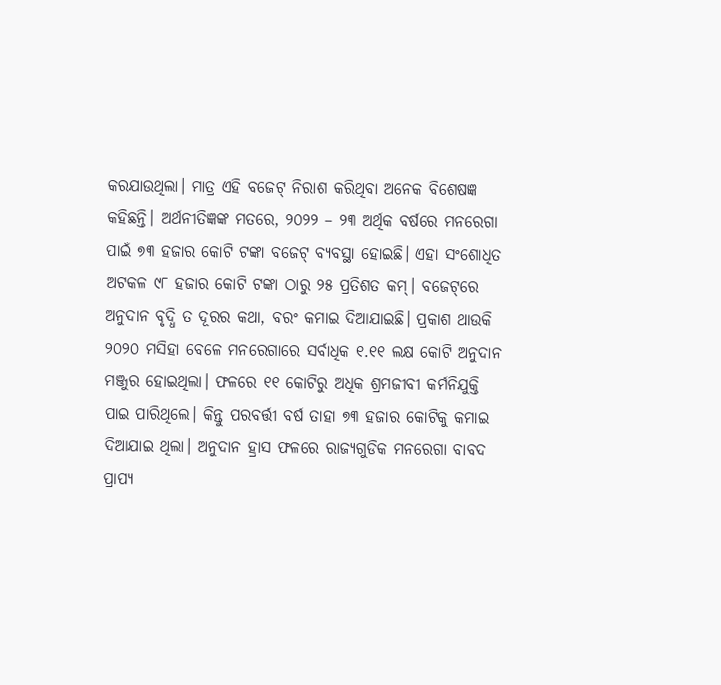କରଯାଉଥିଲା। ମାତ୍ର ଏହି ବଜେଟ୍ ନିରାଶ କରିଥିବା ଅନେକ ବିଶେଷଜ୍ଞ କହିଛନ୍ତି। ଅର୍ଥନୀତିଜ୍ଞଙ୍କ ମତରେ, ୨୦୨୨ – ୨୩ ଅର୍ଥିକ ବର୍ଷରେ ମନରେଗା ପାଇଁ ୭୩ ହଜାର କୋଟି ଟଙ୍କା ବଜେଟ୍ ବ୍ୟବସ୍ଥା ହୋଇଛି। ଏହା ସଂଶୋଧିତ ଅଟକଳ ୯୮ ହଜାର କୋଟି ଟଙ୍କା ଠାରୁ ୨୫ ପ୍ରତିଶତ କମ୍। ବଜେଟ୍‌ରେ ଅନୁଦାନ ବୃଦ୍ଧି ତ ଦୂରର କଥା, ବରଂ କମାଇ ଦିଆଯାଇଛି। ପ୍ରକାଶ ଥାଉକି ୨୦୨୦ ମସିହା ବେଳେ ମନରେଗାରେ ସର୍ବାଧିକ ୧.୧୧ ଲକ୍ଷ କୋଟି ଅନୁଦାନ ମଞ୍ଜୁର ହୋଇଥିଲା। ଫଳରେ ୧୧ କୋଟିରୁ ଅଧିକ ଶ୍ରମଜୀବୀ କର୍ମନିଯୁକ୍ତି ପାଇ ପାରିଥିଲେ। କିନ୍ତୁ ପରବର୍ତ୍ତୀ ବର୍ଷ ତାହା ୭୩ ହଜାର କୋଟିକୁ କମାଇ ଦିଆଯାଇ ଥିଲା। ଅନୁଦାନ ହ୍ରାସ ଫଳରେ ରାଜ୍ୟଗୁଡିକ ମନରେଗା ବାବଦ ପ୍ରାପ୍ୟ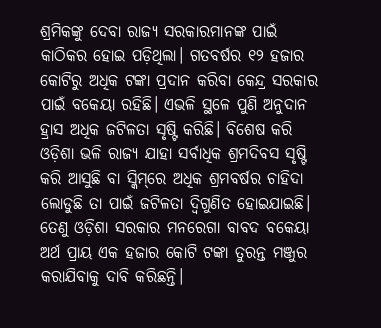ଶ୍ରମିକଙ୍କୁ ଦେବା ରାଜ୍ୟ ସରକାରମାନଙ୍କ ପାଇଁ କାଠିକର ହୋଇ ପଡ଼ିଥିଲା। ଗତବର୍ଷର ୧୨ ହଜାର କୋଟିରୁ ଅଧିକ ଟଙ୍କା ପ୍ରଦାନ କରିବା କେନ୍ଦ୍ର ସରକାର ପାଇଁ ବକେୟା ରହିଛି। ଏଭଳି ସ୍ଥଳେ ପୁଣି ଅନୁଦାନ ହ୍ରାସ ଅଧିକ ଜଟିଳତା ସୃଷ୍ଟି କରିଛି। ବିଶେଷ କରି ଓଡ଼ିଶା ଭଳି ରାଜ୍ୟ ଯାହା ସର୍ବାଧିକ ଶ୍ରମଦିବସ ସୃଷ୍ଟି କରି ଆସୁଛି ବା ସ୍କିମ୍‌ରେ ଅଧିକ ଶ୍ରମବର୍ଷର ଚାହିଦା ଲୋଡୁଛି ତା ପାଇଁ ଜଟିଳତା ଦ୍ବିଗୁଣିତ ହୋଇଯାଇଛି। ତେଣୁ ଓଡ଼ିଶା ସରକାର ମନରେଗା ବାବଦ ବକେୟା ଅର୍ଥ ପ୍ରାୟ ଏକ ହଜାର କୋଟି ଟଙ୍କା ତୁରନ୍ତ ମଞ୍ଜୁର କରାଯିବାକୁ ଦାବି କରିଛନ୍ତି।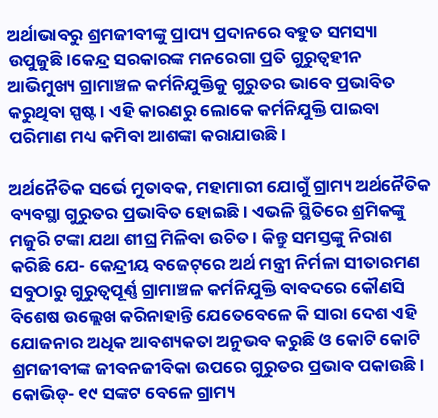ଅର୍ଥାଭାବରୁ ଶ୍ରମଜୀବୀଙ୍କୁ ପ୍ରାପ୍ୟ ପ୍ରଦାନରେ ବହୁତ ସମସ୍ୟା ଉପୁଜୁଛି।କେନ୍ଦ୍ର ସରକାରଙ୍କ ମନରେଗା ପ୍ରତି ଗୁରୁତ୍ବହୀନ ଆଭିମୁଖ୍ୟ ଗ୍ରାମାଞ୍ଚଳ କର୍ମନିଯୁକ୍ତିକୁ ଗୁରୁତର ଭାବେ ପ୍ରଭାବିତ କରୁଥିବା ସ୍ପଷ୍ଟ। ଏହି କାରଣରୁ ଲୋକେ କର୍ମନିଯୁକ୍ତି ପାଇବା ପରିମାଣ ମଧ୍ୟ କମିବା ଆଶଙ୍କା କରାଯାଉଛି।

ଅର୍ଥନୈତିକ ସର୍ଭେ ମୁତାବକ, ମହାମାରୀ ଯୋଗୁଁ ଗ୍ରାମ୍ୟ ଅର୍ଥନୈତିକ ବ୍ୟବସ୍ଥା ଗୁରୁତର ପ୍ରଭାବିତ ହୋଇଛି। ଏଭଳି ସ୍ଥିତିରେ ଶ୍ରମିକଙ୍କୁ ମଜୁରି ଟଙ୍କା ଯଥା ଶୀଘ୍ର ମିଳିବା ଉଚିତ। କିନ୍ତୁ ସମସ୍ତଙ୍କୁ ନିରାଶ କରିଛି ଯେ- କେନ୍ଦ୍ରୀୟ ବଜେଟ୍‌ରେ ଅର୍ଥ ମନ୍ତ୍ରୀ ନିର୍ମଳା ସୀତାରମଣ ସବୁଠାରୁ ଗୁରୁତ୍ଵପୂର୍ଣ୍ଣ ଗ୍ରାମାଞ୍ଚଳ କର୍ମନିଯୁକ୍ତି ବାବଦରେ କୌଣସି ବିଶେଷ ଉଲ୍ଲେଖ କରିନାହାନ୍ତି ଯେତେବେଳେ କି ସାରା ଦେଶ ଏହି ଯୋଜନାର ଅଧିକ ଆବଶ୍ୟକତା ଅନୁଭବ କରୁଛି ଓ କୋଟି କୋଟି ଶ୍ରମଜୀବୀଙ୍କ ଜୀବନଜୀବିକା ଉପରେ ଗୁରୁତର ପ୍ରଭାବ ପକାଉଛି। କୋଭିଡ୍- ୧୯ ସଙ୍କଟ ବେଳେ ଗ୍ରାମ୍ୟ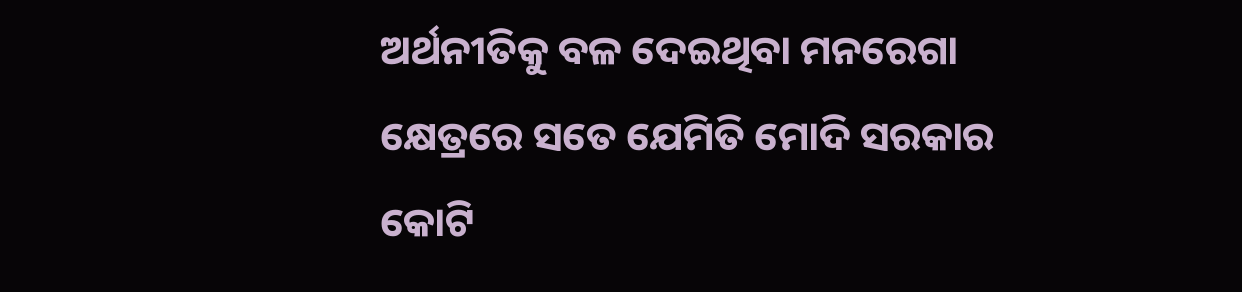ଅର୍ଥନୀତିକୁ ବଳ ଦେଇଥିବା ମନରେଗା କ୍ଷେତ୍ରରେ ସତେ ଯେମିତି ମୋଦି ସରକାର କୋଟି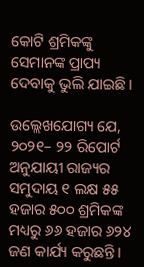କୋଟି ଶ୍ରମିକଙ୍କୁ ସେମାନଙ୍କ ପ୍ରାପ୍ୟ ଦେବାକୁ ଭୁଲି ଯାଇଛି।

ଉଲ୍ଲେଖଯୋଗ୍ୟ ଯେ, ୨୦୨୧– ୨୨ ରିପୋର୍ଟ ଅନୁଯାୟୀ ରାଜ୍ୟର ସମୁଦାୟ ୧ ଲକ୍ଷ ୫୫ ହଜାର ୫୦୦ ଶ୍ରମିକଙ୍କ ମଧ୍ୟରୁ ୬୬ ହଜାର ୬୨୪ ଜଣ କାର୍ଯ୍ୟ କରୁଛନ୍ତି।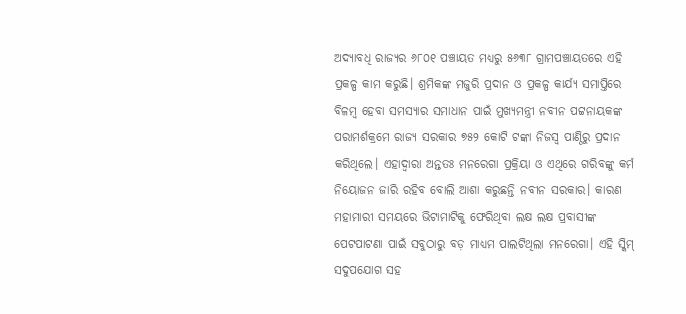ଅଦ୍ୟାବଧି ରାଜ୍ୟର ୬୮୦୧ ପଞ୍ଚାୟତ ମଧ୍ୟରୁ ୫୬୩୮ ଗ୍ରାମପଞ୍ଚାୟତରେ ଏହି ପ୍ରକଳ୍ପ କାମ କରୁଛି। ଶ୍ରମିକଙ୍କ ମଜୁରି ପ୍ରଦାନ ଓ ପ୍ରକଳ୍ପ କାର୍ଯ୍ୟ ସମାପ୍ତିରେ ବିଳମ୍ବ ହେବା ସମସ୍ୟାର ସମାଧାନ ପାଇଁ ମୁଖ୍ୟମନ୍ତ୍ରୀ ନବୀନ ପଟ୍ଟନାୟକଙ୍କ ପରାମର୍ଶକ୍ରମେ ରାଜ୍ୟ ସରକାର ୭୫୨ କୋଟି ଟଙ୍କା ନିଜସ୍ବ ପାଣ୍ଠିରୁ ପ୍ରଦାନ କରିଥିଲେ। ଏହାଦ୍ଵାରା ଅନ୍ତତଃ ମନରେଗା ପ୍ରକ୍ରିୟା ଓ ଏଥିରେ ଗରିବଙ୍କୁ କର୍ମ ନିୟୋଜନ ଜାରି ରହିବ ବୋଲି ଆଶା କରୁଛନ୍ତି ନବୀନ ସରକାର। କାରଣ ମହାମାରୀ ସମୟରେ ଭିଟାମାଟିକୁ ଫେରିଥିବା ଲକ୍ଷ ଲକ୍ଷ ପ୍ରବାସୀଙ୍କ ପେଟପାଟଣା ପାଇଁ ସବୁଠାରୁ ବଡ଼ ମାଧ୍ୟମ ପାଲଟିଥିଲା ମନରେଗା। ଏହି ସ୍କିମ୍‌ ସଦୁପଯୋଗ ସହ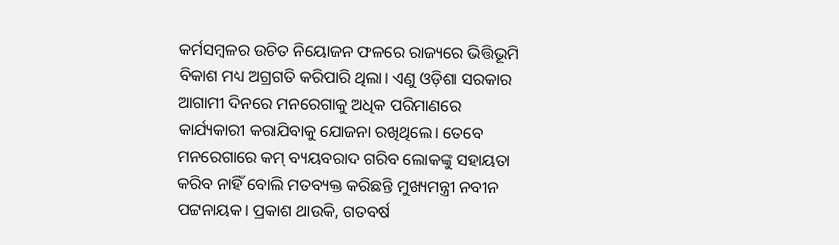କର୍ମସମ୍ବଳର ଉଚିତ ନିୟୋଜନ ଫଳରେ ରାଜ୍ୟରେ ଭିତ୍ତିଭୂମି ବିକାଶ ମଧ୍ୟ ଅଗ୍ରଗତି କରିପାରି ଥିଲା। ଏଣୁ ଓଡ଼ିଶା ସରକାର ଆଗାମୀ ଦିନରେ ମନରେଗାକୁ ଅଧିକ ପରିମାଣରେ କାର୍ଯ୍ୟକାରୀ କରାଯିବାକୁ ଯୋଜନା ରଖିଥିଲେ। ତେବେ ମନରେଗାରେ କମ୍ ବ୍ୟୟବରାଦ ଗରିବ ଲୋକଙ୍କୁ ସହାୟତା କରିବ ନାହିଁ ବୋଲି ମତବ୍ୟକ୍ତ କରିଛନ୍ତି ମୁଖ୍ୟମନ୍ତ୍ରୀ ନବୀନ ପଟ୍ଟନାୟକ। ପ୍ରକାଶ ଥାଉକି, ଗତବର୍ଷ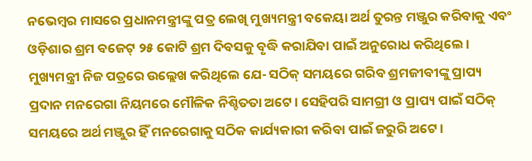ନଭେମ୍ବର ମାସରେ ପ୍ରଧାନମନ୍ତ୍ରୀଙ୍କୁ ପତ୍ର ଲେଖି ମୁଖ୍ୟମନ୍ତ୍ରୀ ବକେୟା ଅର୍ଥ ତୁରନ୍ତ ମଞ୍ଜୁର କରିବାକୁ ଏବଂ ଓଡ଼ିଶାର ଶ୍ରମ ବଜେଟ୍‌ ୨୫ କୋଟି ଶ୍ରମ ଦିବସକୁ ବୃଦ୍ଧି କରାଯିବା ପାଇଁ ଅନୁରୋଧ କରିଥିଲେ। ମୁଖ୍ୟମନ୍ତ୍ରୀ ନିଜ ପତ୍ରରେ ଉଲ୍ଲେଖ କରିଥିଲେ ଯେ- ସଠିକ୍ ସମୟରେ ଗରିବ ଶ୍ରମଜୀବୀଙ୍କୁ ପ୍ରାପ୍ୟ ପ୍ରଦାନ ମନରେଗା ନିୟମରେ ମୌଳିକ ନିଶ୍ଚିତତା ଅଟେ। ସେହିପରି ସାମଗ୍ରୀ ଓ ପ୍ରାପ୍ୟ ପାଇଁ ସଠିକ୍ ସମୟରେ ଅର୍ଥ ମଞ୍ଜୁର ହିଁ ମନରେଗାକୁ ସଠିକ କାର୍ଯ୍ୟକାରୀ କରିବା ପାଇଁ ଜରୁରି ଅଟେ।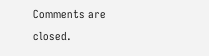Comments are closed.